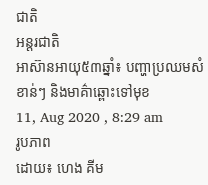ជាតិ
អន្តរជាតិ
អាស៊ានអាយុ៥៣ឆ្នាំ៖ បញ្ហាប្រឈមសំខាន់ៗ និងមាគ៌ាឆ្ពោះទៅមុខ
11, Aug 2020 , 8:29 am
រូបភាព
ដោយ៖ ហេង គីម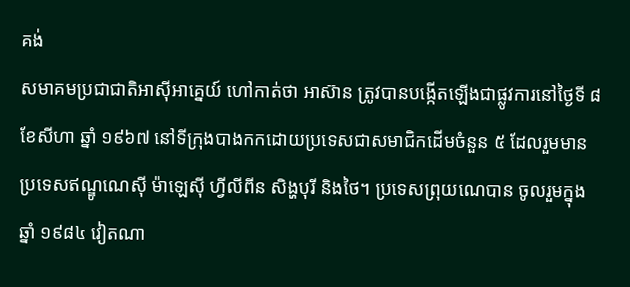គង់
សមាគមប្រជាជាតិអាស៊ីអាគ្នេយ៍ ហៅកាត់ថា អាស៊ាន ត្រូវបានបង្កើតឡើងជាផ្លូវការនៅថ្ងៃទី ៨ ខែសីហា ឆ្នាំ ១៩៦៧ នៅទីក្រុងបាងកកដោយប្រទេសជាសមាជិកដើមចំនួន ៥ ដែលរួមមាន ប្រទេសឥណ្ឌូណេស៊ី ម៉ាឡេស៊ី ហ្វីលីពីន សិង្ហបុរី និងថៃ។ ប្រទេសព្រុយណេបាន ចូលរួមក្នុងឆ្នាំ ១៩៨៤ វៀតណា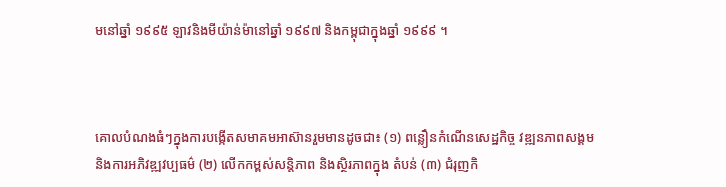មនៅឆ្នាំ ១៩៩៥ ឡាវនិងមីយ៉ាន់ម៉ានៅឆ្នាំ ១៩៩៧ និងកម្ពុជាក្នុងឆ្នាំ ១៩៩៩ ។



គោលបំណងធំៗក្នុងការបង្កើតសមាគមអាស៊ានរួមមានដូចជា៖ (១) ពន្លឿនកំណើនសេដ្ឋកិច្ច វឌ្ឍនភាពសង្គម និងការអភិវឌ្ឍវប្បធម៌ (២) លើកកម្ពស់សន្តិភាព និងស្ថិរភាពក្នុង តំបន់ (៣) ជំរុញកិ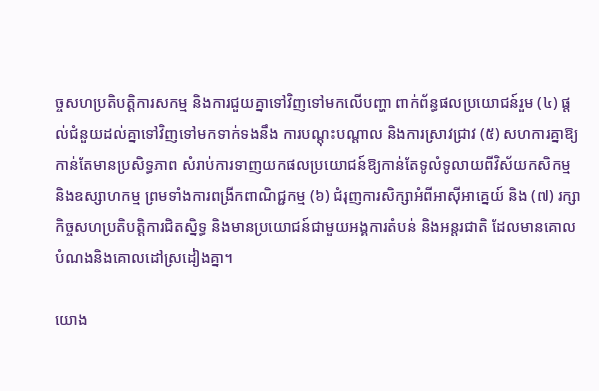ច្ចសហប្រតិបត្តិការសកម្ម និងការជួយគ្នាទៅវិញទៅមកលើបញ្ហា ពាក់ព័ន្ធផលប្រយោជន៍រួម (៤) ផ្តល់ជំនួយដល់គ្នាទៅវិញទៅមកទាក់ទងនឹង ការបណ្តុះបណ្តាល និងការស្រាវជ្រាវ (៥) សហការគ្នាឱ្យកាន់តែមានប្រសិទ្ធភាព សំរាប់ការទាញយកផលប្រយោជន៍ឱ្យកាន់តែទូលំទូលាយពីវិស័យកសិកម្ម និងឧស្សាហកម្ម ព្រមទាំងការពង្រីកពាណិជ្ជកម្ម (៦) ជំរុញការសិក្សាអំពីអាស៊ីអាគ្នេយ៍ និង (៧) រក្សាកិច្ចសហប្រតិបត្តិការជិតស្និទ្ធ និងមានប្រយោជន៍ជាមួយអង្គការតំបន់ និងអន្តរជាតិ ដែលមានគោលបំណងនិងគោលដៅស្រដៀងគ្នា។

យោង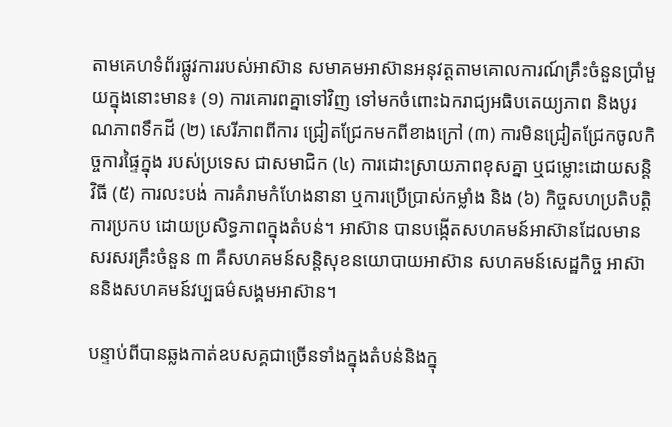តាមគេហទំព័រផ្លូវការរបស់អាស៊ាន សមាគមអាស៊ានអនុវត្តតាមគោលការណ៍គ្រឹះចំនួនប្រាំមួយក្នុងនោះមាន៖ (១) ការគោរពគ្នាទៅវិញ ទៅមកចំពោះឯករាជ្យអធិបតេយ្យភាព និងបូរណភាពទឹកដី (២) សេរីភាពពីការ ជ្រៀតជ្រែកមកពីខាងក្រៅ (៣) ការមិនជ្រៀតជ្រែកចូលកិច្ចការផ្ទៃក្នុង របស់ប្រទេស ជាសមាជិក (៤) ការដោះស្រាយភាពខុសគ្នា ឬជម្លោះដោយសន្តិវិធី (៥) ការលះបង់ ការគំរាមកំហែងនានា ឬការប្រើប្រាស់កម្លាំង និង (៦) កិច្ចសហប្រតិបត្តិការប្រកប ដោយប្រសិទ្ធភាពក្នុងតំបន់។ អាស៊ាន បានបង្កើតសហគមន៍អាស៊ានដែលមាន សរសរគ្រឹះចំនួន ៣ គឺសហគមន៍សន្តិសុខនយោបាយអាស៊ាន សហគមន៍សេដ្ឋកិច្ច អាស៊ាននិងសហគមន៍វប្បធម៌សង្គមអាស៊ាន។

បន្ទាប់ពីបានឆ្លងកាត់ឧបសគ្គជាច្រើនទាំងក្នុងតំបន់និងក្នុ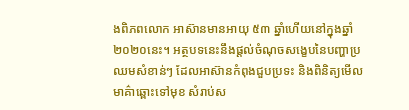ងពិភពលោក អាស៊ានមានអាយុ ៥៣ ឆ្នាំហើយនៅក្នុងឆ្នាំ ២០២០នេះ។ អត្ថបទនេះនឹងផ្តល់ចំណុចសង្ខេបនៃបញ្ហាប្រឈមសំខាន់ៗ ដែលអាស៊ានកំពុងជួបប្រទះ និងពិនិត្យមើលមាគ៌ាឆ្ពោះទៅមុខ សំរាប់ស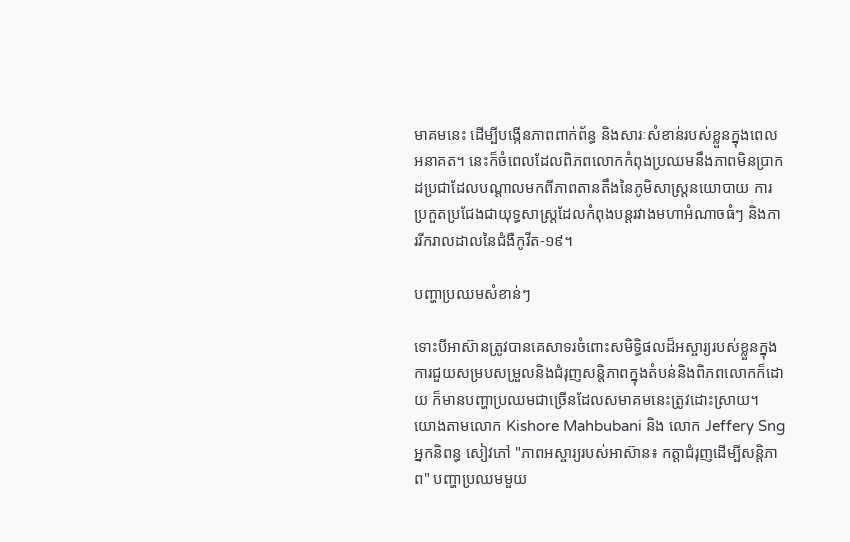មាគមនេះ ដើម្បីបង្កើនភាពពាក់ព័ន្ធ និងសារៈសំខាន់របស់ខ្លួនក្នុងពេលអនាគត។ នេះក៏ចំពេលដែលពិភពលោកកំពុងប្រឈមនឹងភាពមិនប្រាកដប្រជាដែលបណ្តាលមកពីភាពតានតឹងនៃភូមិសាស្ត្រនយោបាយ ការប្រកួតប្រជែងជាយុទ្ធសាស្ត្រដែលកំពុងបន្តរវាងមហាអំណាចធំៗ និងការរីករាលដាលនៃជំងឺកូវីត-១៩។

បញ្ហាប្រឈមសំខាន់ៗ

ទោះបីអាស៊ានត្រូវបានគេសាទរចំពោះសមិទ្ធិផលដ៏អស្ចារ្យរបស់ខ្លួនក្នុងការជួយសម្របសម្រួលនិងជំរុញសន្តិភាពក្នុងតំបន់និងពិភពលោកក៏ដោយ ក៏មានបញ្ហាប្រឈមជាច្រើនដែលសមាគមនេះត្រូវដោះស្រាយ។ យោងតាមលោក Kishore Mahbubani និង លោក Jeffery Sng អ្នកនិពន្ធ សៀវភៅ "ភាពអស្ចារ្យរបស់អាស៊ាន៖ កត្តាជំរុញដើម្បីសន្តិភាព" បញ្ហាប្រឈមមួយ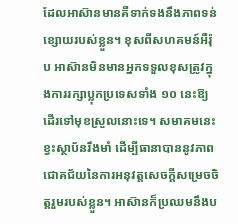ដែលអាស៊ានមានគឺទាក់ទងនឹងភាពទន់ខ្សោយរបស់ខ្លួន។ ខុសពីសហគមន៍អឺរ៉ុប អាស៊ានមិនមានអ្នកទទួលខុសត្រូវក្នុងការរក្សាប្លុកប្រទេសទាំង ១០ នេះឱ្យដើរទៅមុខស្រួលនោះទេ។ សមាគមនេះខ្វះស្ថាប័នរឹងមាំ ដើម្បីធានាបាននូវភាពជោគជ័យនៃការអនុវត្តសេចក្តីសម្រេចចិត្តរួមរបស់ខ្លួន។ អាស៊ានក៏ប្រឈមនឹងប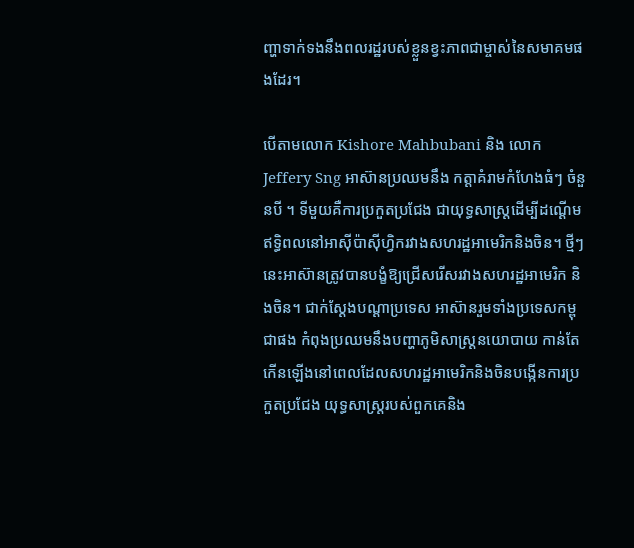ញ្ហាទាក់ទងនឹងពលរដ្ឋរបស់ខ្លួនខ្វះភាពជាម្ចាស់នៃសមាគមផងដែរ។

បើតាមលោក Kishore Mahbubani និង លោក Jeffery Sng អាស៊ានប្រឈមនឹង កត្តាគំរាមកំហែងធំៗ ចំនួនបី ។ ទីមួយគឺការប្រកួតប្រជែង ជាយុទ្ធសាស្ត្រដើម្បីដណ្ដើមឥទ្ធិពលនៅអាស៊ីប៉ាស៊ីហ្វិករវាងសហរដ្ឋអាមេរិកនិងចិន។ ថ្មីៗនេះអាស៊ានត្រូវបានបង្ខំឱ្យជ្រើសរើសរវាងសហរដ្ឋអាមេរិក និងចិន។ ជាក់ស្តែងបណ្តាប្រទេស អាស៊ានរួមទាំងប្រទេសកម្ពុជាផង កំពុងប្រឈមនឹងបញ្ហាភូមិសាស្ត្រនយោបាយ កាន់តែកើនឡើងនៅពេលដែលសហរដ្ឋអាមេរិកនិងចិនបង្កើនការប្រកួតប្រជែង យុទ្ធសាស្ត្ររបស់ពួកគេនិង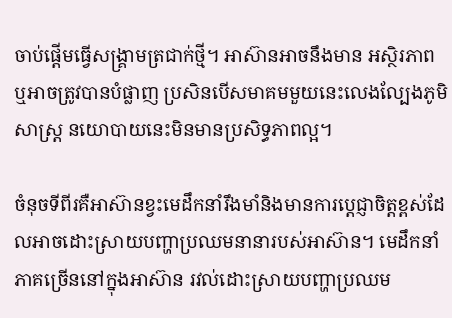ចាប់ផ្តើមធ្វើសង្គ្រាមត្រជាក់ថ្មី។ អាស៊ានអាចនឹងមាន អស្ថិរភាព ឬអាចត្រូវបានបំផ្លាញ ប្រសិនបើសមាគមមួយនេះលេងល្បែងភូមិសាស្ត្រ នយោបាយនេះមិនមានប្រសិទ្ធភាពល្អ។

ចំនុចទីពីរគឺអាស៊ានខ្វះមេដឹកនាំរឹងមាំនិងមានការប្តេជ្ញាចិត្តខ្ពស់ដែលអាចដោះស្រាយបញ្ហាប្រឈមនានារបស់អាស៊ាន។ មេដឹកនាំភាគច្រើននៅក្នុងអាស៊ាន រវល់ដោះស្រាយបញ្ហាប្រឈម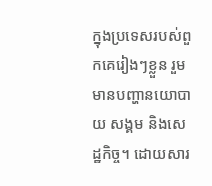ក្នុងប្រទេសរបស់ពួកគេរៀងៗខ្លួន រួមមានបញ្ហានយោបាយ សង្គម និងសេដ្ឋកិច្ច។ ដោយសារ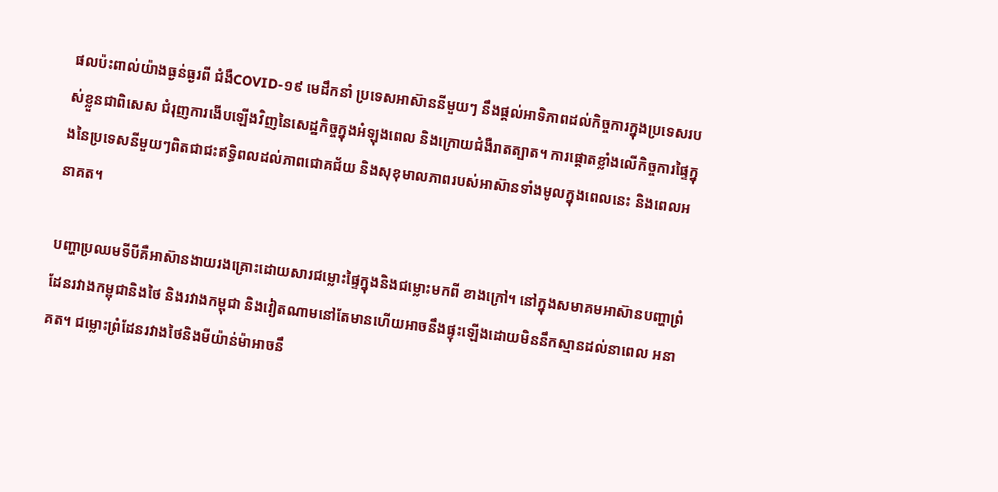ផលប៉ះពាល់យ៉ាងធ្ងន់ធ្ងរពី ជំងឺCOVID-១៩ មេដឹកនាំ ប្រទេសអាស៊ាននីមួយៗ នឹងផ្តល់អាទិភាពដល់កិច្ចការក្នុងប្រទេសរបស់ខ្លួនជាពិសេស ជំរុញការងើបឡើងវិញនៃសេដ្ឋកិច្ចក្នុងអំឡុងពេល និងក្រោយជំងឺរាតត្បាត។ ការផ្តោតខ្លាំងលើកិច្ចការផ្ទៃក្នុងនៃប្រទេសនីមួយៗពិតជាជះឥទ្ធិពលដល់ភាពជោគជ័យ និងសុខុមាលភាពរបស់អាស៊ានទាំងមូលក្នុងពេលនេះ និងពេលអនាគត។

បញ្ហាប្រឈមទីបីគឺអាស៊ានងាយរងគ្រោះដោយសារជម្លោះផ្ទៃក្នុងនិងជម្លោះមកពី ខាងក្រៅ។ នៅក្នុងសមាគមអាស៊ានបញ្ហាព្រំដែនរវាងកម្ពុជានិងថៃ និងរវាងកម្ពុជា និងវៀតណាមនៅតែមានហើយអាចនឹងផ្ទុះឡើងដោយមិននឹកស្មានដល់នាពេល អនាគត។ ជម្លោះព្រំដែនរវាងថៃនិងមីយ៉ាន់ម៉ាអាចនឹ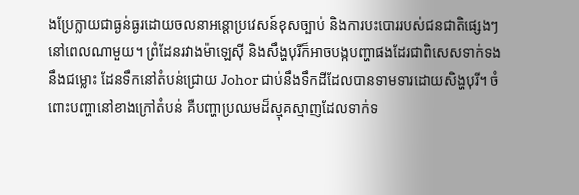ងប្រែក្លាយជាធ្ងន់ធ្ងរដោយចលនាអន្តោប្រវេសន៍ខុសច្បាប់ និងការបះបោររបស់ជនជាតិផ្សេងៗនៅពេលណាមួយ។ ព្រំដែនរវាងម៉ាឡេស៊ី និងសឹង្ហបុរីក៏អាចបង្កបញ្ហាផងដែរជាពិសេសទាក់ទងនឹងជម្លោះ ដែនទឹកនៅតំបន់ជ្រោយ Johor ជាប់នឹងទឹកដីដែលបានទាមទារដោយសិង្ហបុរី។ ចំពោះបញ្ហានៅខាងក្រៅតំបន់ គឺបញ្ហាប្រឈមដ៏ស្មុគស្មាញដែលទាក់ទ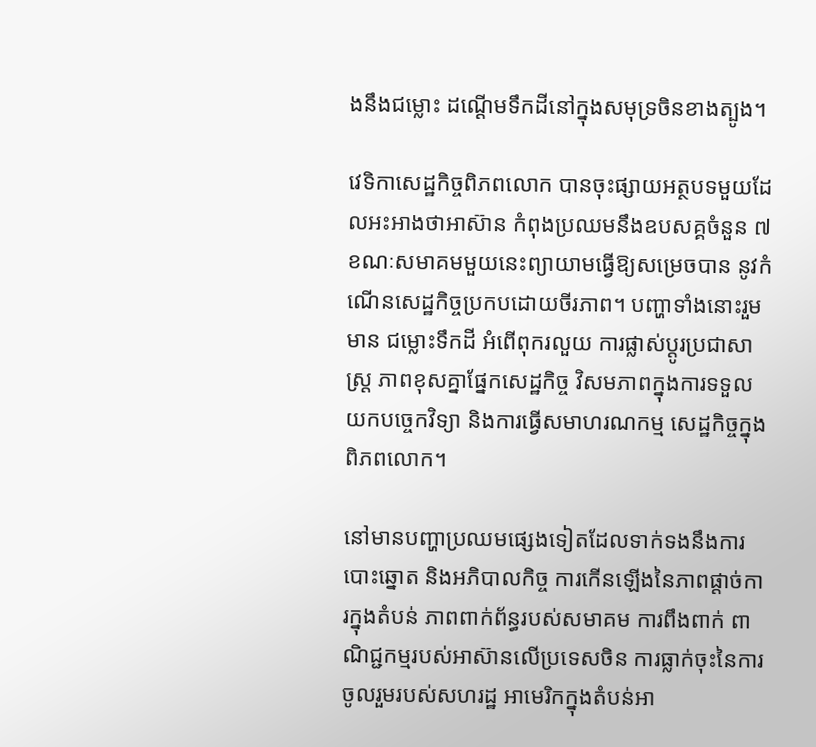ងនឹងជម្លោះ ដណ្ដើមទឹកដីនៅក្នុងសមុទ្រចិនខាងត្បូង។

វេទិកាសេដ្ឋកិច្ចពិភពលោក បានចុះផ្សាយអត្ថបទមួយដែលអះអាងថាអាស៊ាន កំពុងប្រឈមនឹងឧបសគ្គចំនួន ៧ ខណៈសមាគមមួយនេះព្យាយាមធ្វើឱ្យសម្រេចបាន នូវកំណើនសេដ្ឋកិច្ចប្រកបដោយចីរភាព។ បញ្ហាទាំងនោះរួមមាន ជម្លោះទឹកដី អំពើពុករលួយ ការផ្លាស់ប្តូរប្រជាសាស្ត្រ ភាពខុសគ្នាផ្នែកសេដ្ឋកិច្ច វិសមភាពក្នុងការទទួល យកបច្ចេកវិទ្យា និងការធ្វើសមាហរណកម្ម សេដ្ឋកិច្ចក្នុងពិភពលោក។

នៅមានបញ្ហាប្រឈមផ្សេងទៀតដែលទាក់ទងនឹងការបោះឆ្នោត និងអភិបាលកិច្ច ការកើនឡើងនៃភាពផ្តាច់ការក្នុងតំបន់ ភាពពាក់ព័ន្ធរបស់សមាគម ការពឹងពាក់ ពាណិជ្ជកម្មរបស់អាស៊ានលើប្រទេសចិន ការធ្លាក់ចុះនៃការចូលរួមរបស់សហរដ្ឋ អាមេរិកក្នុងតំបន់អា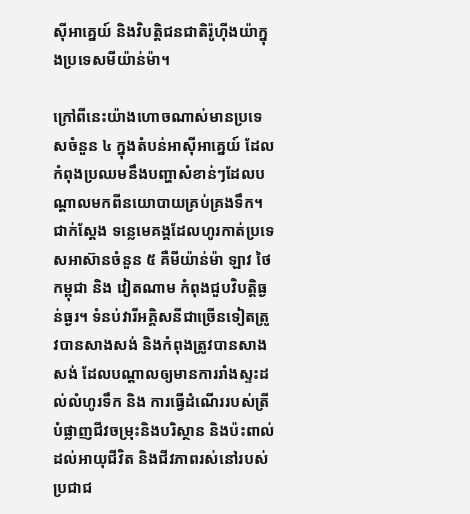ស៊ីអាគ្នេយ៍ និងវិបត្តិជនជាតិរ៉ូហ៊ីងយ៉ាក្នុងប្រទេសមីយ៉ាន់ម៉ា។

ក្រៅពីនេះយ៉ាងហោចណាស់មានប្រទេសចំនួន ៤ ក្នុងតំបន់អាស៊ីអាគ្នេយ៍ ដែល កំពុងប្រឈមនឹងបញ្ហាសំខាន់ៗដែលបណ្តាលមកពីនយោបាយគ្រប់គ្រងទឹក។ ជាក់ស្តែង ទន្លេមេគង្គដែលហូរកាត់ប្រទេសអាស៊ានចំនួន ៥ គឺមីយ៉ាន់ម៉ា ឡាវ ថៃ កម្ពុជា និង វៀតណាម កំពុងជួបវិបត្តិធ្ងន់ធ្ងរ។ ទំនប់វារីអគ្គិសនីជាច្រើនទៀតត្រូវបានសាងសង់ និងកំពុងត្រូវបានសាងសង់ ដែលបណ្តាលឲ្យមានការរាំងស្ទះដល់លំហូរទឹក និង ការធ្វើដំណើររបស់ត្រី បំផ្លាញជីវចម្រុះនិងបរិស្ថាន និងប៉ះពាល់ដល់អាយុជីវិត និងជីវភាពរស់នៅរបស់ប្រជាជ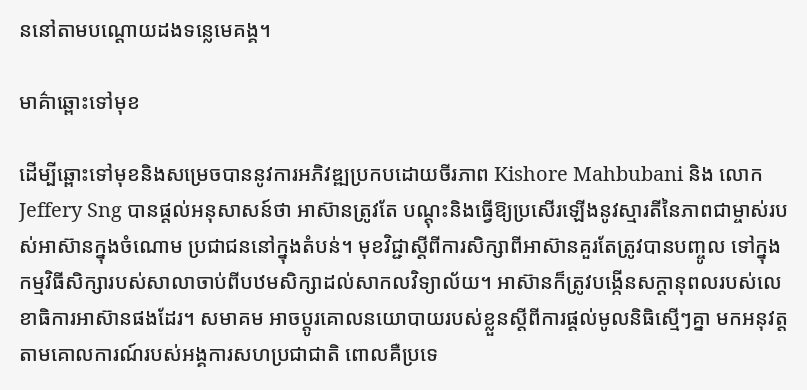ននៅតាមបណ្តោយដងទន្លេមេគង្គ។

មាគ៌ាឆ្ពោះទៅមុខ

ដើម្បីឆ្ពោះទៅមុខនិងសម្រេចបាននូវការអភិវឌ្ឍប្រកបដោយចីរភាព Kishore Mahbubani និង លោក Jeffery Sng បានផ្តល់អនុសាសន៍ថា អាស៊ានត្រូវតែ បណ្តុះនិងធ្វើឱ្យប្រសើរឡើងនូវស្មារតីនៃភាពជាម្ចាស់របស់អាស៊ានក្នុងចំណោម ប្រជាជននៅក្នុងតំបន់។ មុខវិជ្ជាស្តីពីការសិក្សាពីអាស៊ានគួរតែត្រូវបានបញ្ចូល ទៅក្នុងកម្មវិធីសិក្សារបស់សាលាចាប់ពីបឋមសិក្សាដល់សាកលវិទ្យាល័យ។ អាស៊ានក៏ត្រូវបង្កើនសក្ដានុពលរបស់លេខាធិការអាស៊ានផងដែរ។ សមាគម អាចប្តូរគោលនយោបាយរបស់ខ្លួនស្តីពីការផ្តល់មូលនិធិស្មើៗគ្នា មកអនុវត្ត តាមគោលការណ៍របស់អង្គការសហប្រជាជាតិ ពោលគឺប្រទេ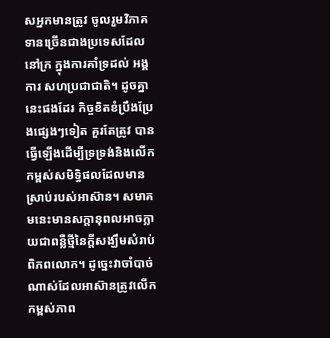សអ្នកមានត្រូវ ចូលរួមវិភាគទានច្រើនជាងប្រទេសដែលនៅក្រ ក្នុងការគាំទ្រដល់ អង្គការ សហប្រជាជាតិ។ ដូចគ្នានេះផងដែរ កិច្ចខិតខំប្រឹងប្រែងផ្សេងៗទៀត គួរតែត្រូវ បានធ្វើឡើងដើម្បីទ្រទ្រង់និងលើកកម្ពស់សមិទ្ធិផលដែលមានស្រាប់របស់អាស៊ាន។ សមាគមនេះមានសក្តានុពលអាចក្លាយជាពន្លឺថ្មីនៃក្តីសង្ឃឹមសំរាប់ ពិភពលោក។ ដូច្នេះវាចាំបាច់ណាស់ដែលអាស៊ានត្រូវលើកកម្ពស់ភាព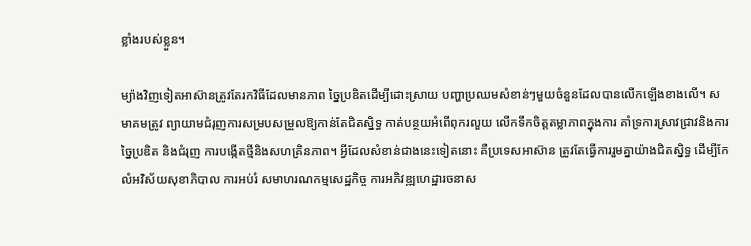ខ្លាំងរបស់ខ្លួន។

ម្យ៉ាងវិញទៀតអាស៊ានត្រូវតែរកវិធីដែលមានភាព ច្នៃប្រឌិតដើម្បីដោះស្រាយ បញ្ហាប្រឈមសំខាន់ៗមួយចំនួនដែលបានលើកឡើងខាងលើ។ សមាគមត្រូវ ព្យាយាមជំរុញការសម្របសម្រួលឱ្យកាន់តែជិតស្និទ្ធ កាត់បន្ថយអំពើពុករលួយ លើកទឹកចិត្តតម្លាភាពក្នុងការ គាំទ្រការស្រាវជ្រាវនិងការច្នៃប្រឌិត និងជំរុញ ការបង្កើតថ្មីនិងសហគ្រិនភាព។ អ្វីដែលសំខាន់ជាងនេះទៀតនោះ គឺប្រទេសអាស៊ាន ត្រូវតែធ្វើការរួមគ្នាយ៉ាងជិតស្និទ្ធ ដើម្បីកែលំអវិស័យសុខាភិបាល ការអប់រំ សមាហរណកម្មសេដ្ឋកិច្ច ការអភិវឌ្ឍហេដ្ឋារចនាស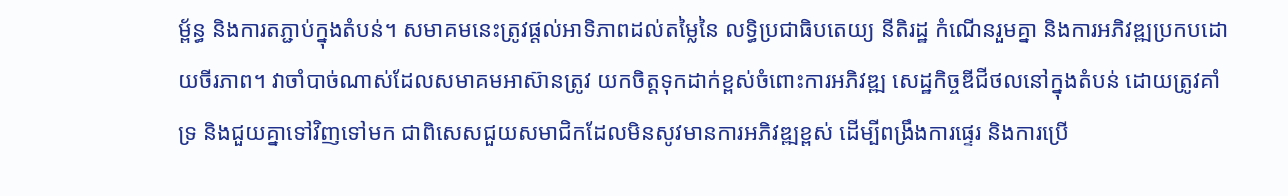ម្ព័ន្ធ និងការតភ្ជាប់ក្នុងតំបន់។ សមាគមនេះត្រូវផ្តល់អាទិភាពដល់តម្លៃនៃ លទ្ធិប្រជាធិបតេយ្យ នីតិរដ្ឋ កំណើនរួមគ្នា និងការអភិវឌ្ឍប្រកបដោយចីរភាព។ វាចាំបាច់ណាស់ដែលសមាគមអាស៊ានត្រូវ យកចិត្តទុកដាក់ខ្ពស់ចំពោះការអភិវឌ្ឍ សេដ្ឋកិច្ចឌីជីថលនៅក្នុងតំបន់ ដោយត្រូវគាំទ្រ និងជួយគ្នាទៅវិញទៅមក ជាពិសេសជួយសមាជិកដែលមិនសូវមានការអភិវឌ្ឍខ្ពស់ ដើម្បីពង្រឹងការផ្ទេរ និងការប្រើ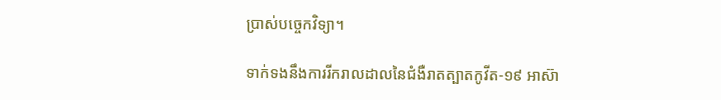ប្រាស់បច្ចេកវិទ្យា។

ទាក់ទងនឹងការរីករាលដាលនៃជំងឺរាតត្បាតកូវីត-១៩ អាស៊ា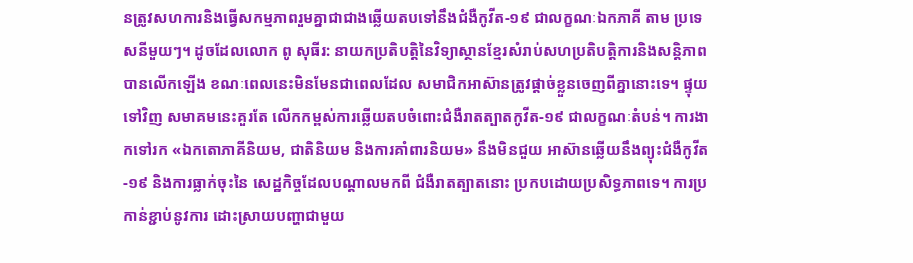នត្រូវសហការនិងធ្វើសកម្មភាពរួមគ្នាជាជាងឆ្លើយតបទៅនឹងជំងឺកូវីត-១៩ ជាលក្ខណៈឯកភាគី តាម ប្រទេសនីមួយៗ។ ដូចដែលលោក ពូ សុធីរ: នាយកប្រតិបត្តិនៃវិទ្យាស្ថានខ្មែរសំរាប់សហប្រតិបត្តិការនិងសន្តិភាព បានលើកឡើង ខណៈពេលនេះមិនមែនជាពេលដែល សមាជិកអាស៊ានត្រូវផ្តាច់ខ្លួនចេញពីគ្នានោះទេ។ ផ្ទុយទៅវិញ សមាគមនេះគួរតែ លើកកម្ពស់ការឆ្លើយតបចំពោះជំងឺរាតត្បាតកូវីត-១៩ ជាលក្ខណៈតំបន់។ ការងាកទៅរក «ឯកតោភាគីនិយម, ជាតិនិយម និងការគាំពារនិយម» នឹងមិនជួយ អាស៊ានឆ្លើយនឹងព្យុះជំងឺកូវីត-១៩ និងការធ្លាក់ចុះនៃ សេដ្ឋកិច្ចដែលបណ្តាលមកពី ជំងឺរាតត្បាតនោះ ប្រកបដោយប្រសិទ្ធភាពទេ។ ការប្រកាន់ខ្ជាប់នូវការ ដោះស្រាយបញ្ហាជាមួយ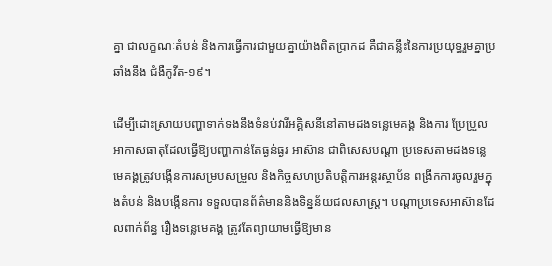គ្នា ជាលក្ខណៈតំបន់ និងការធ្វើការជាមួយគ្នាយ៉ាងពិតប្រាកដ គឺជាគន្លឹះនៃការប្រយុទ្ធរួមគ្នាប្រឆាំងនឹង ជំងឺកូវីត-១៩។

ដើម្បីដោះស្រាយបញ្ហាទាក់ទងនឹងទំនប់វារីអគ្គិសនីនៅតាមដងទន្លេមេគង្គ និងការ ប្រែប្រួលអាកាសធាតុដែលធ្វើឱ្យបញ្ហាកាន់តែធ្ងន់ធ្ងរ អាស៊ាន ជាពិសេសបណ្តា ប្រទេសតាមដងទន្លេមេគង្គត្រូវបង្កើនការសម្របសម្រួល និងកិច្ចសហប្រតិបត្តិការអន្តរស្ថាប័ន ពង្រីកការចូលរួមក្នុងតំបន់ និងបង្កើនការ ទទួលបានព័ត៌មាននិងទិន្នន័យជលសាស្ត្រ។ បណ្តាប្រទេសអាស៊ានដែលពាក់ព័ន្ធ រឿងទន្លេមេគង្គ ត្រូវតែព្យាយាមធ្វើឱ្យមាន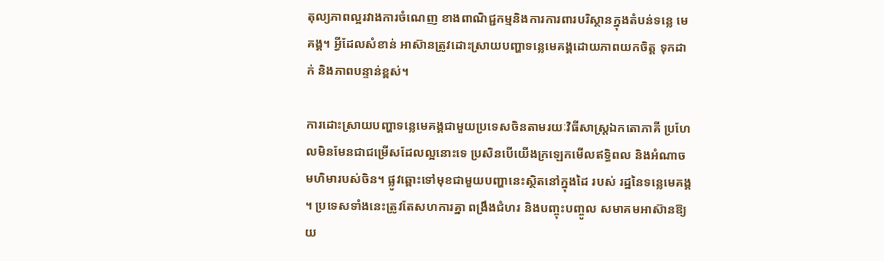តុល្យភាពល្អរវាងការចំណេញ ខាងពាណិជ្ជកម្មនិងការការពារបរិស្ថានក្នុងតំបន់ទន្លេ មេគង្គ។ អ្វីដែលសំខាន់ អាស៊ានត្រូវដោះស្រាយបញ្ហាទន្លេមេគង្គដោយភាពយកចិត្ត ទុកដាក់ និងភាពបន្ទាន់ខ្ពស់។

ការដោះស្រាយបញ្ហាទន្លេមេគង្គជាមួយប្រទេសចិនតាមរយៈវិធីសាស្ត្រឯកតោភាគី ប្រហែលមិនមែនជាជម្រើសដែលល្អនោះទេ ប្រសិនបើយើងក្រឡេកមើលឥទ្ធិពល និងអំណាចមហិមារបស់ចិន។ ផ្លូវឆ្ពោះទៅមុខជាមួយបញ្ហានេះស្ថិតនៅក្នុងដៃ របស់ រដ្ឋនៃទន្លេមេគង្គ។ ប្រទេសទាំងនេះត្រូវតែសហការគ្នា ពង្រឹងជំហរ និងបញ្ចុះបញ្ចូល សមាគមអាស៊ានឱ្យយ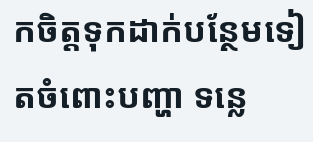កចិត្តទុកដាក់បន្ថែមទៀតចំពោះបញ្ហា ទន្លេ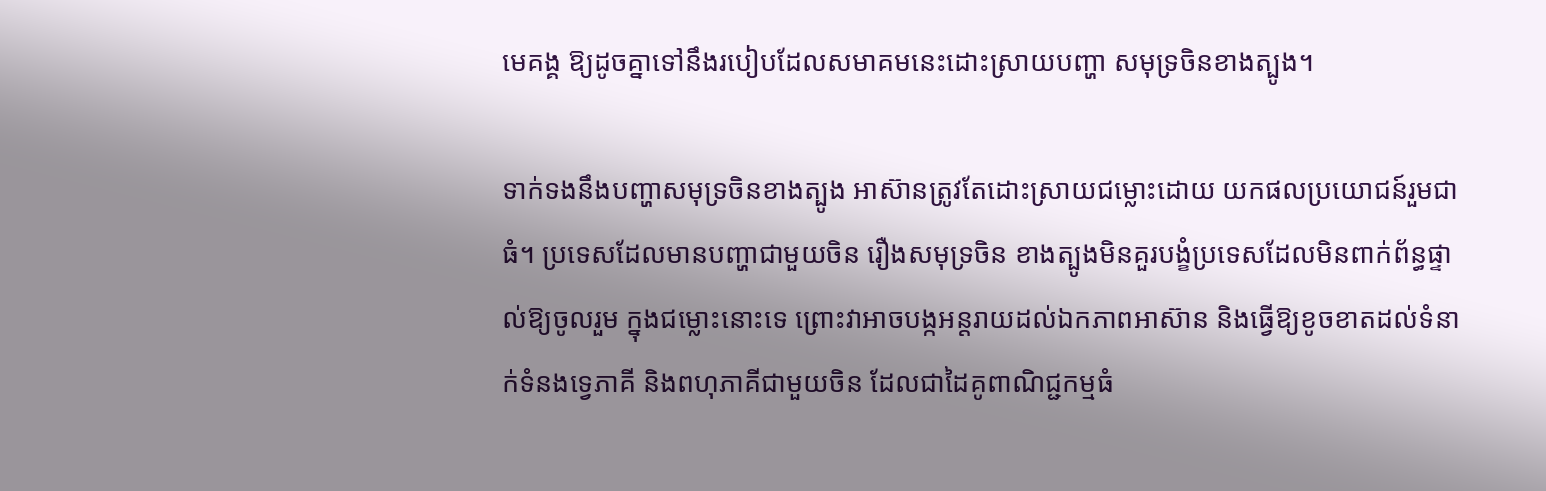មេគង្គ ឱ្យដូចគ្នាទៅនឹងរបៀបដែលសមាគមនេះដោះស្រាយបញ្ហា សមុទ្រចិនខាងត្បូង។

ទាក់ទងនឹងបញ្ហាសមុទ្រចិនខាងត្បូង អាស៊ានត្រូវតែដោះស្រាយជម្លោះដោយ យកផលប្រយោជន៍រួមជាធំ។ ប្រទេសដែលមានបញ្ហាជាមួយចិន រឿងសមុទ្រចិន ខាងត្បូងមិនគួរបង្ខំប្រទេសដែលមិនពាក់ព័ន្ធផ្ទាល់ឱ្យចូលរួម ក្នុងជម្លោះនោះទេ ព្រោះវាអាចបង្កអន្តរាយដល់ឯកភាពអាស៊ាន និងធ្វើឱ្យខូចខាតដល់ទំនាក់ទំនងទ្វេភាគី និងពហុភាគីជាមួយចិន ដែលជាដៃគូពាណិជ្ជកម្មធំ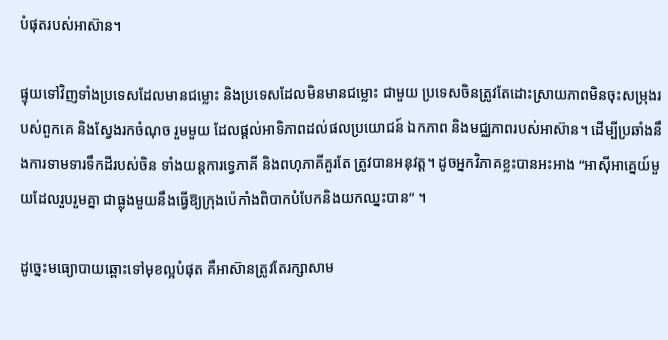បំផុតរបស់អាស៊ាន។

ផ្ទុយទៅវិញទាំងប្រទេសដែលមានជម្លោះ និងប្រទេសដែលមិនមានជម្លោះ ជាមួយ ប្រទេសចិនត្រូវតែដោះស្រាយភាពមិនចុះសម្រុងរបស់ពួកគេ និងស្វែងរកចំណុច រួមមួយ ដែលផ្តល់អាទិភាពដល់ផលប្រយោជន៍ ឯកភាព និងមជ្ឈភាពរបស់អាស៊ាន។ ដើម្បីប្រឆាំងនឹងការទាមទារទឹកដីរបស់ចិន ទាំងយន្តការទ្វេភាគី និងពហុភាគីគួរតែ ត្រូវបានអនុវត្ត។ ដូចអ្នកវិភាគខ្លះបានអះអាង “អាស៊ីអាគ្នេយ៍មួយដែលរួបរួមគ្នា ជាធ្លុងមួយនឹងធ្វើឱ្យក្រុងប៉េកាំងពិបាកបំបែកនិងយកឈ្នះបាន” ។

ដូច្នេះមធ្យោបាយឆ្ពោះទៅមុខល្អបំផុត គឺអាស៊ានត្រូវតែរក្សាសាម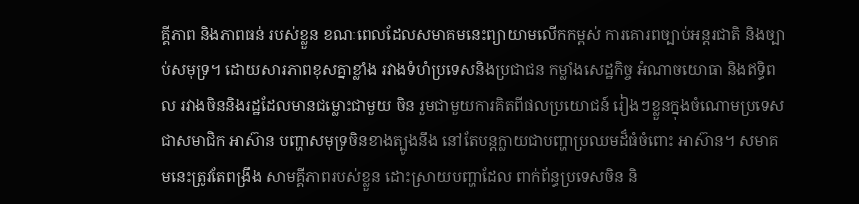គ្គីភាព និងភាពធន់ របស់ខ្លួន ខណៈពេលដែលសមាគមនេះព្យាយាមលើកកម្ពស់ ការគោរពច្បាប់អន្តរជាតិ និងច្បាប់សមុទ្រ។ ដោយសារភាពខុសគ្នាខ្លាំង រវាងទំហំប្រទេសនិងប្រជាជន កម្លាំងសេដ្ឋកិច្ច អំណាចយោធា និងឥទ្ធិពល រវាងចិននិងរដ្ឋដែលមានជម្លោះជាមួយ ចិន រួមជាមួយការគិតពីផលប្រយោជន៍ រៀងៗខ្លួនក្នុងចំណោមប្រទេសជាសមាជិក អាស៊ាន បញ្ហាសមុទ្រចិនខាងត្បូងនឹង នៅតែបន្តក្លាយជាបញ្ហាប្រឈមដ៏ធំចំពោះ អាស៊ាន។ សមាគមនេះត្រូវតែពង្រឹង សាមគ្គីភាពរបស់ខ្លួន ដោះស្រាយបញ្ហាដែល ពាក់ព័ន្ធប្រទេសចិន និ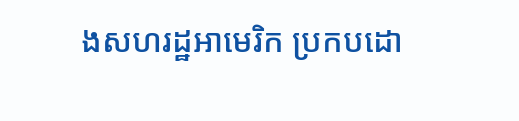ងសហរដ្ឋអាមេរិក ប្រកបដោ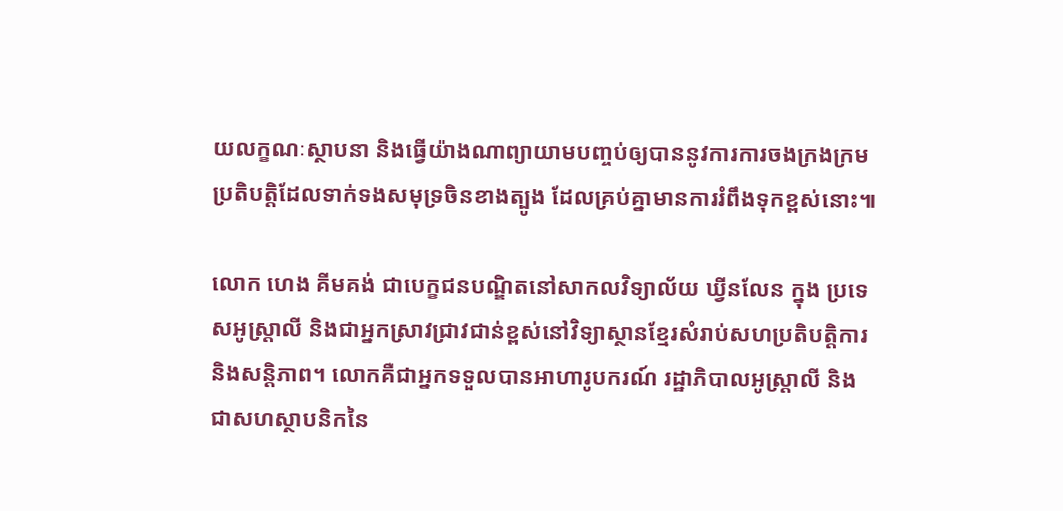យលក្ខណៈស្ថាបនា និងធ្វើយ៉ាងណាព្យាយាមបញ្ចប់ឲ្យបាននូវការការចងក្រងក្រមប្រតិបត្តិដែលទាក់ទងសមុទ្រចិនខាងត្បូង ដែលគ្រប់គ្នាមានការរំពឹងទុកខ្ពស់នោះ៕

លោក ហេង គីមគង់ ជាបេក្ខជនបណ្ឌិតនៅសាកលវិទ្យាល័យ ឃ្វីនលែន ក្នុង ប្រទេសអូស្ត្រាលី និងជាអ្នកស្រាវជ្រាវជាន់ខ្ពស់នៅវិទ្យាស្ថានខ្មែរសំរាប់សហប្រតិបត្តិការនិងសន្តិភាព។ លោកគឺជាអ្នកទទួលបានអាហារូបករណ៍ រដ្ឋាភិបាលអូស្ត្រាលី និងជាសហស្ថាបនិកនៃ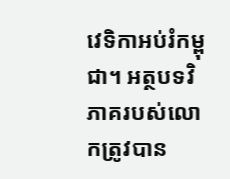វេទិកាអប់រំកម្ពុជា។ អត្ថបទវិភាគរបស់លោកត្រូវបាន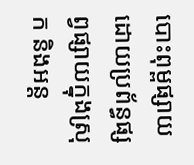បោះពុម្ពផ្សាយ ដោយប្រព័ន្ធផ្សព្វផ្សាយក្នុងស្រុក និងអន្ត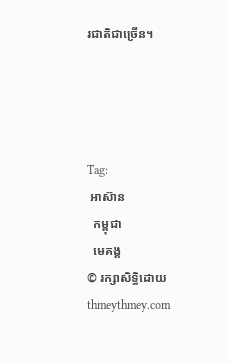រជាតិជាច្រើន។




Tag:
 អាស៊ាន
  កម្ពុជា
  មេគង្គ
© រក្សាសិទ្ធិដោយ thmeythmey.com